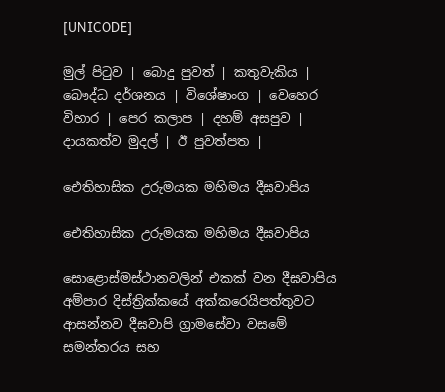[UNICODE]

මුල් පිටුව | බොදු පුවත් | කතුවැකිය | බෞද්ධ දර්ශනය | විශේෂාංග | වෙහෙර විහාර | පෙර කලාප | දහම් අසපුව | දායකත්ව මුදල් | ඊ පුවත්පත |

ඓතිහාසික උරුමයක මහිමය දීඝවාපිය

ඓතිහාසික උරුමයක මහිමය දීඝවාපිය

සො‍ළොස්මස්ථානවලින් එකක් වන දීඝවාපිය අම්පාර දිස්ත්‍රික්කයේ අක්කරෙයිපත්තුවට ආසන්නව දීඝවාපි ග්‍රාමසේවා වසමේ සමන්තරය සහ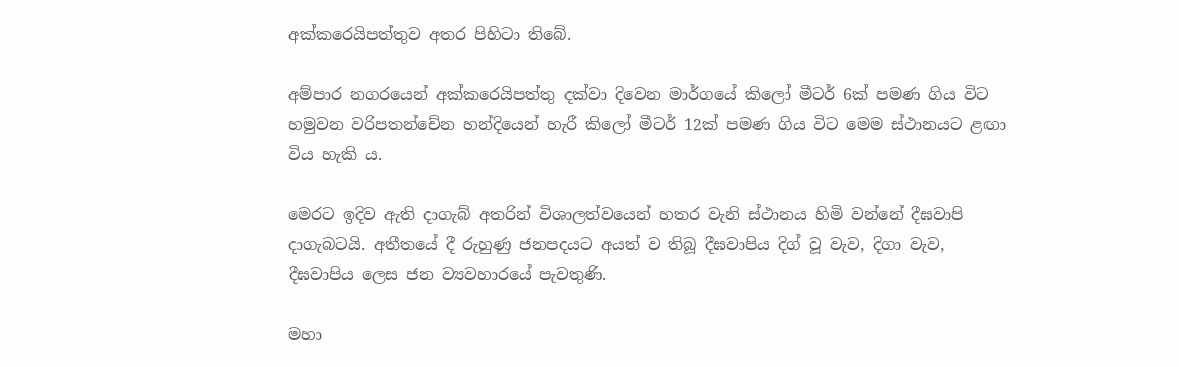අක්කරෙයිපත්තුව අතර පිහිටා තිබේ.

අම්පාර නගරයෙන් අක්කරෙයිපත්තු දක්වා දිවෙන මාර්ගයේ කිලෝ මීටර් 6ක් පමණ ගිය විට හමුවන වරිපතන්චේන හන්දියෙන් හැරී කිලෝ මීටර් 12ක් පමණ ගිය විට මෙම ස්ථානයට ළඟා විය හැකි ය.

මෙරට ඉදිව ඇති දාගැබ් අතරින් විශාලත්වයෙන් හතර වැනි ස්ථානය හිමි වන්නේ දීඝවාපි දාගැබටයි. අතීතයේ දී රුහුණු ජනපදයට අයත් ව තිබූ දීඝවාපිය දිග් වූ වැව, දිගා වැව, දීඝවාපිය ලෙස ජන ව්‍යවහාරයේ පැවතුණි.

මහා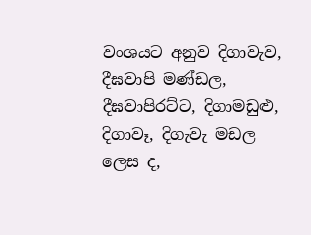වංශයට අනුව දිගාවැව, දීඝවාපි මණ්ඩල, දීඝවාපිරට්ට, දිගාමඩුළු, දිගාවෑ, දිගැවැ මඩල ලෙස ද,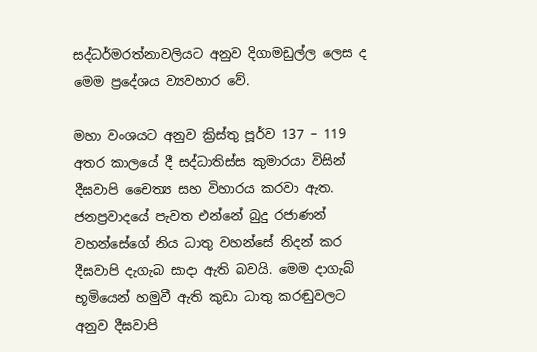සද්ධර්මරත්නාවලියට අනුව දිගාමඩුල්ල ලෙස ද මෙම ප්‍රදේශය ව්‍යවහාර වේ.

මහා වංශයට අනුව ක්‍රිස්තු පූර්ව 137 – 119 අතර කාලයේ දී සද්ධාතිස්ස කුමාරයා විසින් දීඝවාපි චෛත්‍ය සහ විහාරය කරවා ඇත. ජනප්‍රවාදයේ පැවත එන්නේ බුදු රජාණන් වහන්සේගේ නිය ධාතු වහන්සේ නිදන් කර දීඝවාපි දැගැබ සාදා ඇති බවයි. මෙම දාගැබ් භූමියෙන් හමුවී ඇති කුඩා ධාතු කරඬුවලට අනුව දීඝවාපි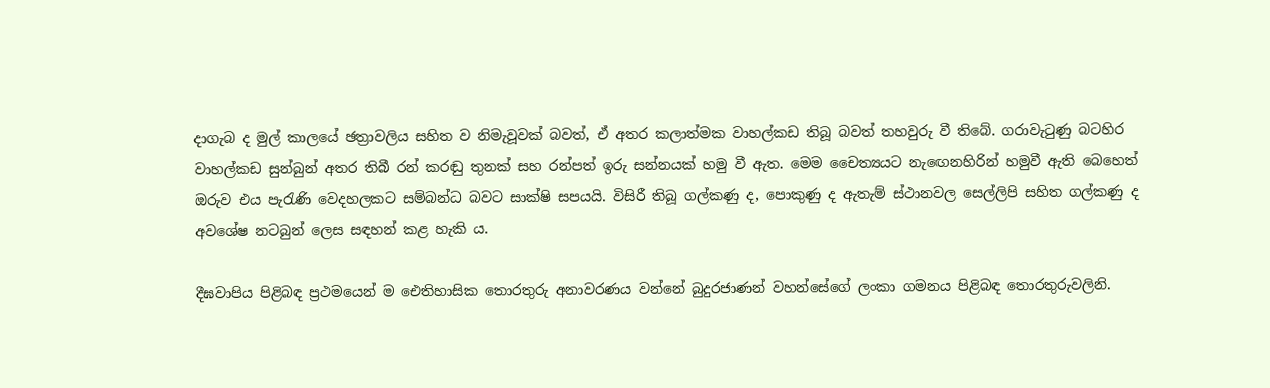දාගැබ ද මුල් කාලයේ ඡත්‍රාවලිය සහිත ව නිමැවූවක් බවත්, ඒ අතර කලාත්මක වාහල්කඩ තිබූ බවත් තහවුරු වී තිබේ. ගරාවැටුණු බටහිර වාහල්කඩ සුන්බුන් අතර තිබී රන් කරඬු තුනක් සහ රන්පත් ඉරු සන්නයක් හමු වී ඇත. මෙම චෛත්‍යයට නැඟෙනහිරින් හමුවී ඇති බෙහෙත් ඔරුව එය පැරැණි වෙදහලකට සම්බන්ධ බවට සාක්ෂි සපයයි. විසිරී තිබූ ගල්කණු ද, පොකුණු ද ඇතැම් ස්ථානවල සෙල්ලිපි සහිත ගල්කණු ද අවශේෂ නටබුන් ලෙස සඳහන් කළ හැකි ය.

දීඝවාපිය පිළිබඳ ප්‍රථමයෙන් ම ඓතිහාසික තොරතුරු අනාවරණය වන්නේ බුදුරජාණන් වහන්සේගේ ලංකා ගමනය පිළිබඳ තොරතුරුවලිනි.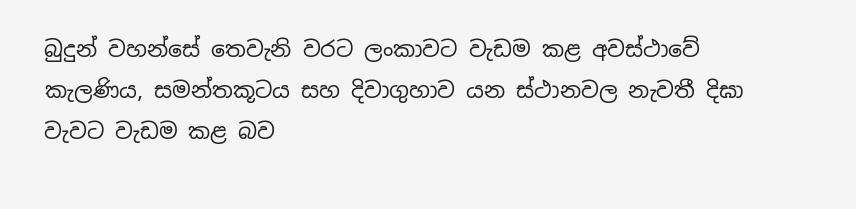බුදුන් වහන්සේ තෙවැනි වරට ලංකාවට වැඩම කළ අවස්ථාවේ කැලණිය, සමන්තකූටය සහ දිවාගුහාව යන ස්ථානවල නැවතී දිඝා වැවට වැඩම කළ බව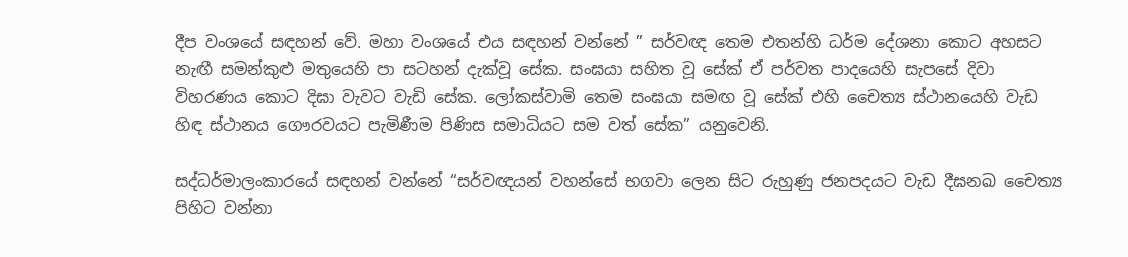දීප වංශයේ සඳහන් වේ. මහා වංශයේ එය සඳහන් වන්නේ ” සර්වඥ තෙම එතන්හි ධර්ම දේශනා කොට අහසට නැඟී සමන්කුළු මතුයෙහි පා සටහන් දැක්වූ සේක. සංඝයා සහිත වූ සේක් ඒ පර්වත පාදයෙහි සැපසේ දිවා විහරණය කොට දිඝා වැවට වැඩි සේක. ලෝකස්වාමි තෙම සංඝයා සමඟ වූ සේක් එහි චෛත්‍ය ස්ථානයෙහි වැඩ හිඳ ස්ථානය ගෞරවයට පැමිණීම පිණිස සමාධියට සම වත් සේක” යනුවෙනි.

සද්ධර්මාලංකාරයේ සඳහන් වන්නේ “සර්වඥයන් වහන්සේ භගවා ලෙන සිට රුහුණු ජනපදයට වැඩ දීඝනඛ චෛත්‍ය පිහිට වන්නා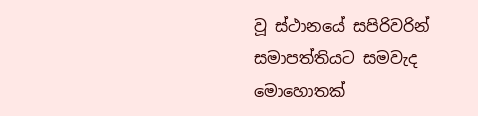වූ ස්ථානයේ සපිරිවරින් සමාපත්තියට සමවැද මොහොතක්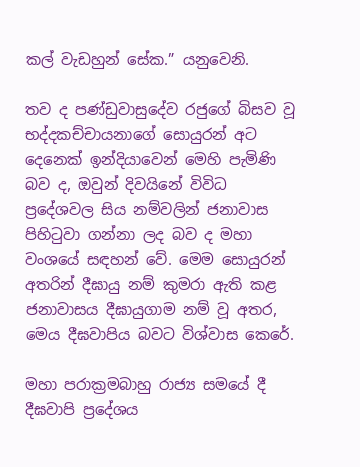කල් වැඩහුන් සේක.” යනුවෙනි.

තව ද පණ්ඩුවාසුදේව රජුගේ බිසව වූ භද්දකච්චායනාගේ සොයුරන් අට දෙනෙක් ඉන්දියාවෙන් මෙහි පැමිණි බව ද, ඔවුන් දිවයිනේ විවිධ ප්‍රදේශවල සිය නම්වලින් ජනාවාස පිහිටුවා ගන්නා ලද බව ද මහා වංශයේ සඳහන් වේ. මෙම සොයුරන් අතරින් දීඝායු නම් කුමරා ඇති කළ ජනාවාසය දීඝායුගාම නම් වූ අතර, මෙය දීඝවාපිය බවට විශ්වාස කෙරේ.

මහා පරාක්‍රමබාහු රාජ්‍ය සමයේ දී දීඝවාපි ප්‍රදේශය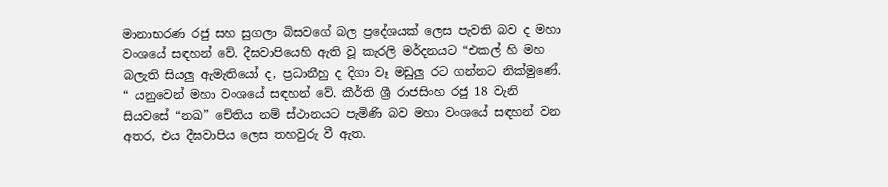මානාභරණ රජු සහ සුගලා බිසවගේ බල ප්‍රදේශයක් ලෙස පැවති බව ද මහා වංශයේ සඳහන් වේ. දීඝවාපියෙහි ඇති වූ කැරලි මර්දනයට “එකල් හි මහ බලැති සියලු ඇමැතියෝ ද, ප්‍රධානීහු ද දිගා වෑ මඩුලු රට ගන්නට නික්මුණේ. “ යනුවෙන් මහා වංශයේ සඳහන් වේ. කීර්ති ශ්‍රී රාජසිංහ රජු 18 වැනි සියවසේ “නඛ” චේතිය නම් ස්ථානයට පැමිණි බව මහා වංශයේ සඳහන් වන අතර, එය දීඝවාපිය ලෙස තහවුරු වී ඇත.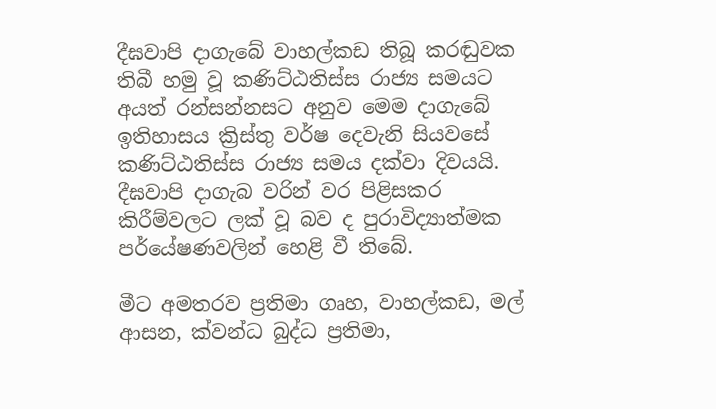දීඝවාපි දාගැබේ වාහල්කඩ තිබූ කරඬුවක තිබී හමු වූ කණිට්ඨතිස්ස රාජ්‍ය සමයට අයත් රන්සන්නසට අනුව මෙම දාගැබේ ඉතිහාසය ක්‍රිස්තු වර්ෂ දෙවැනි සියවසේ කණිට්ඨතිස්ස රාජ්‍ය සමය දක්වා දිවයයි. දීඝවාපි දාගැබ වරින් වර පිළිසකර කිරීම්වලට ලක් වූ බව ද පුරාවිද්‍යාත්මක පර්යේෂණවලින් හෙළි වී තිබේ.

මීට අමතරව ප්‍රතිමා ගෘහ, වාහල්කඩ, මල් ආසන, ක්වන්ධ බුද්ධ ප්‍රතිමා,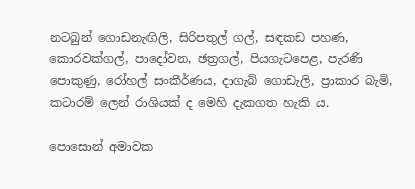නටබුන් ගොඩනැඟිලි, සිරිපතුල් ගල්, සඳකඩ පහණ, කොරවක්ගල්, පාදෝවන, ඡත්‍රගල්, පියගැටපෙළ, පැරණි පොකුණු, රෝහල් සංකීර්ණය, දාගැබ් ගොඩැලි, ප්‍රාකාර බැමි, කටාරම් ලෙන් රාශියක් ද මෙහි දැකගත හැකි ය.

පොසොන් අමාවක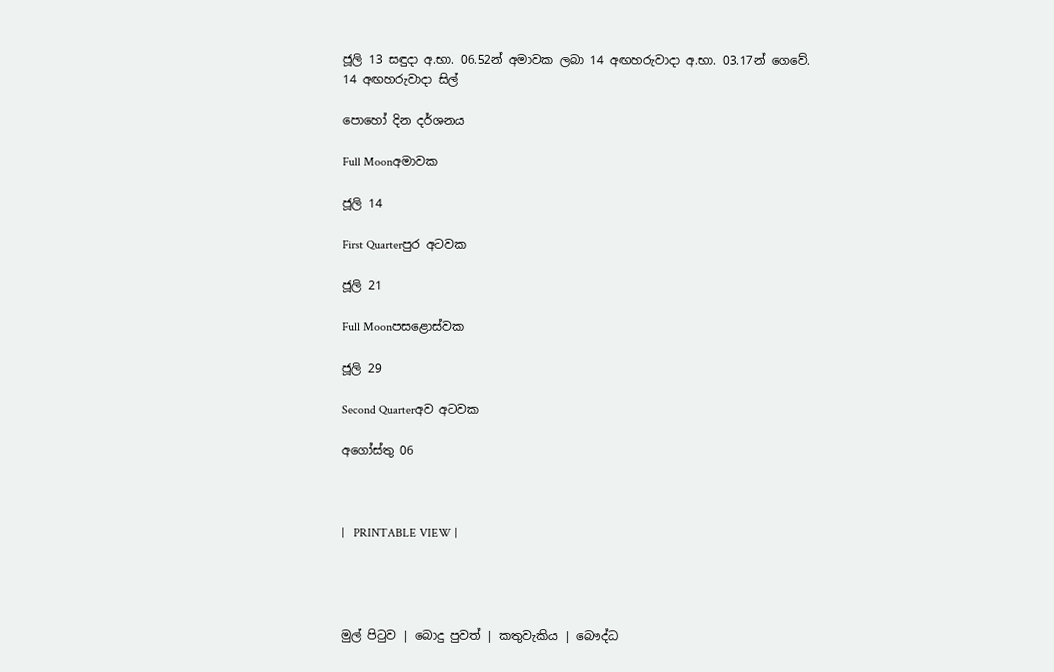ජූලි 13 සඳුදා අ.භා. 06.52න් අමාවක ලබා 14 අඟහරුවාදා අ.භා. 03.17න් ගෙවේ.
14 අඟහරුවාදා සිල්

පොහෝ දින දර්ශනය

Full Moonඅමාවක

ජූලි 14

First Quarterපුර අටවක

ජූලි 21

Full Moonපසළොස්වක

ජූලි 29

Second Quarterඅව අටවක

අගෝස්තු 06



|   PRINTABLE VIEW |




මුල් පිටුව | බොදු පුවත් | කතුවැකිය | බෞද්ධ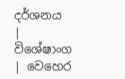දර්ශනය | විශේෂාංග | වෙහෙර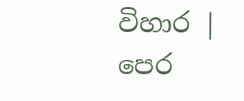විහාර | පෙර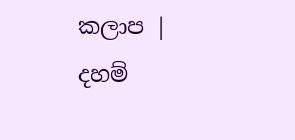කලාප | දහම්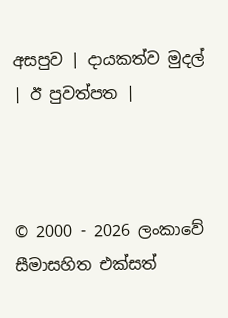අසපුව | දායකත්ව මුදල් | ඊ පුවත්පත |



© 2000 - 2026 ලංකාවේ සීමාසහිත එක්සත්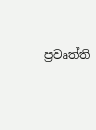ප්‍රවෘත්ති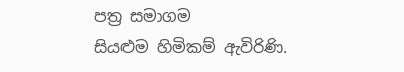පත්‍ර සමාගම
සියළුම හිමිකම් ඇවිරිණි.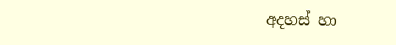අදහස් හා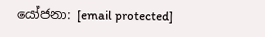යෝජනා: [email protected]